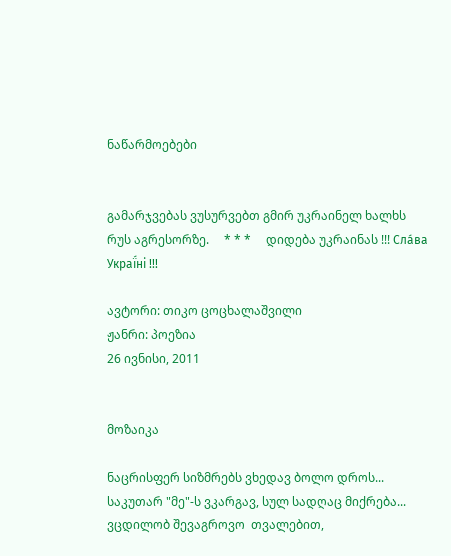ნაწარმოებები


გამარჯვებას ვუსურვებთ გმირ უკრაინელ ხალხს რუს აგრესორზე.     * * *     დიდება უკრაინას !!! Сла́ва Украї́ні !!!

ავტორი: თიკო ცოცხალაშვილი
ჟანრი: პოეზია
26 ივნისი, 2011


მოზაიკა

ნაცრისფერ სიზმრებს ვხედავ ბოლო დროს...
საკუთარ "მე"-ს ვკარგავ, სულ სადღაც მიქრება...
ვცდილობ შევაგროვო  თვალებით,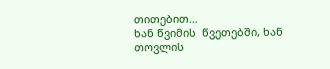თითებით...
ხან წვიმის  წვეთებში, ხან თოვლის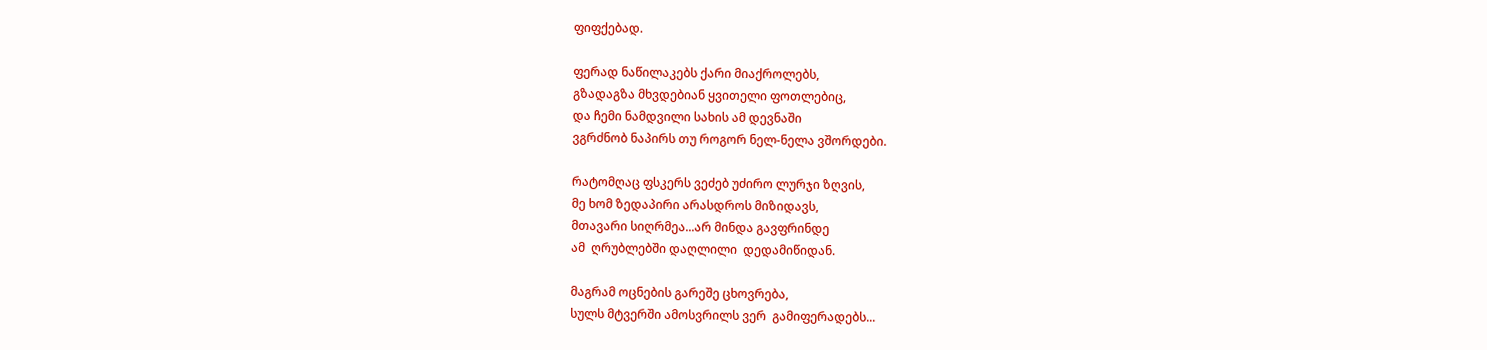ფიფქებად.

ფერად ნაწილაკებს ქარი მიაქროლებს,
გზადაგზა მხვდებიან ყვითელი ფოთლებიც,
და ჩემი ნამდვილი სახის ამ დევნაში
ვგრძნობ ნაპირს თუ როგორ ნელ-ნელა ვშორდები.

რატომღაც ფსკერს ვეძებ უძირო ლურჯი ზღვის,
მე ხომ ზედაპირი არასდროს მიზიდავს,
მთავარი სიღრმეა...არ მინდა გავფრინდე
ამ  ღრუბლებში დაღლილი  დედამიწიდან.

მაგრამ ოცნების გარეშე ცხოვრება,
სულს მტვერში ამოსვრილს ვერ  გამიფერადებს...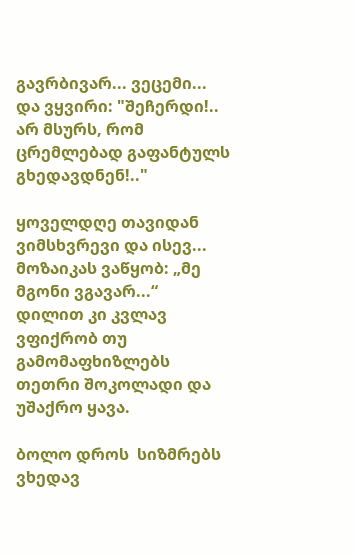გავრბივარ... ვეცემი... და ვყვირი: "შეჩერდი!..
არ მსურს, რომ ცრემლებად გაფანტულს გხედავდნენ!.."

ყოველდღე თავიდან ვიმსხვრევი და ისევ...
მოზაიკას ვაწყობ: „მე მგონი ვგავარ...“
დილით კი კვლავ ვფიქრობ თუ გამომაფხიზლებს
თეთრი შოკოლადი და  უშაქრო ყავა.

ბოლო დროს  სიზმრებს ვხედავ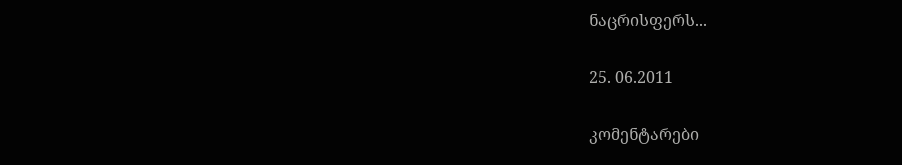ნაცრისფერს...

25. 06.2011

კომენტარები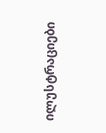ილუსტრაციები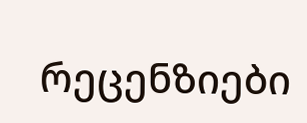რეცენზიები